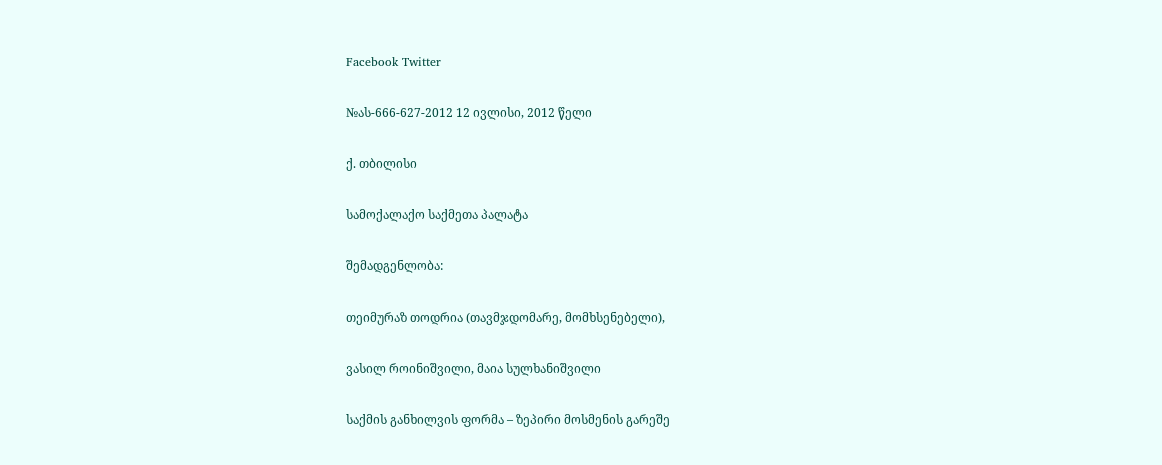Facebook Twitter

№ას-666-627-2012 12 ივლისი, 2012 წელი

ქ. თბილისი

სამოქალაქო საქმეთა პალატა

შემადგენლობა:

თეიმურაზ თოდრია (თავმჯდომარე, მომხსენებელი),

ვასილ როინიშვილი, მაია სულხანიშვილი

საქმის განხილვის ფორმა – ზეპირი მოსმენის გარეშე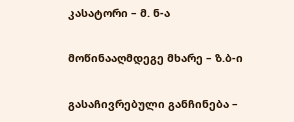კასატორი – მ. ნ-ა

მოწინააღმდეგე მხარე – ზ.ბ-ი

გასაჩივრებული განჩინება –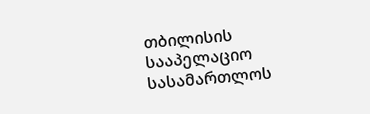თბილისის სააპელაციო სასამართლოს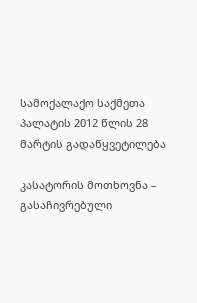სამოქალაქო საქმეთა პალატის 2012 წლის 28 მარტის გადაწყვეტილება

კასატორის მოთხოვნა – გასაჩივრებული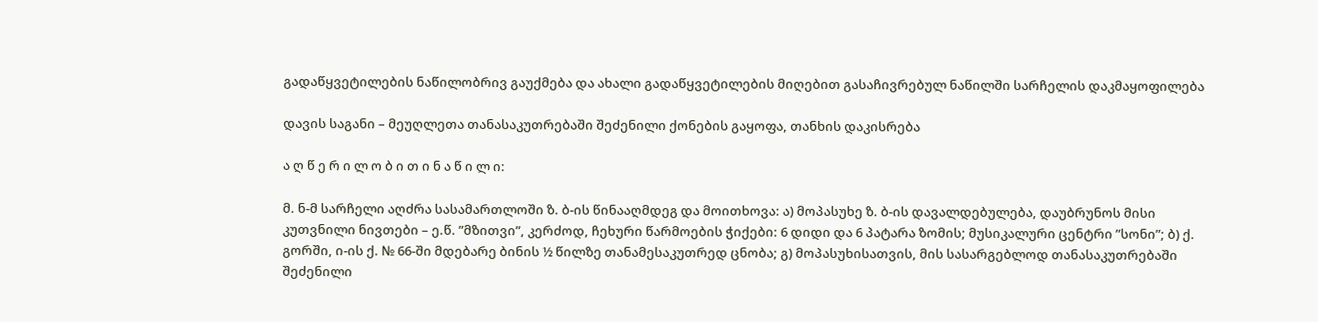გადაწყვეტილების ნაწილობრივ გაუქმება და ახალი გადაწყვეტილების მიღებით გასაჩივრებულ ნაწილში სარჩელის დაკმაყოფილება

დავის საგანი – მეუღლეთა თანასაკუთრებაში შეძენილი ქონების გაყოფა, თანხის დაკისრება

ა ღ წ ე რ ი ლ ო ბ ი თ ი ნ ა წ ი ლ ი:

მ. ნ-მ სარჩელი აღძრა სასამართლოში ზ. ბ-ის წინააღმდეგ და მოითხოვა: ა) მოპასუხე ზ. ბ-ის დავალდებულება, დაუბრუნოს მისი კუთვნილი ნივთები – ე.წ. ”მზითვი”, კერძოდ, ჩეხური წარმოების ჭიქები: 6 დიდი და 6 პატარა ზომის; მუსიკალური ცენტრი ”სონი”; ბ) ქ. გორში, ი-ის ქ. № 66-ში მდებარე ბინის ½ წილზე თანამესაკუთრედ ცნობა; გ) მოპასუხისათვის, მის სასარგებლოდ თანასაკუთრებაში შეძენილი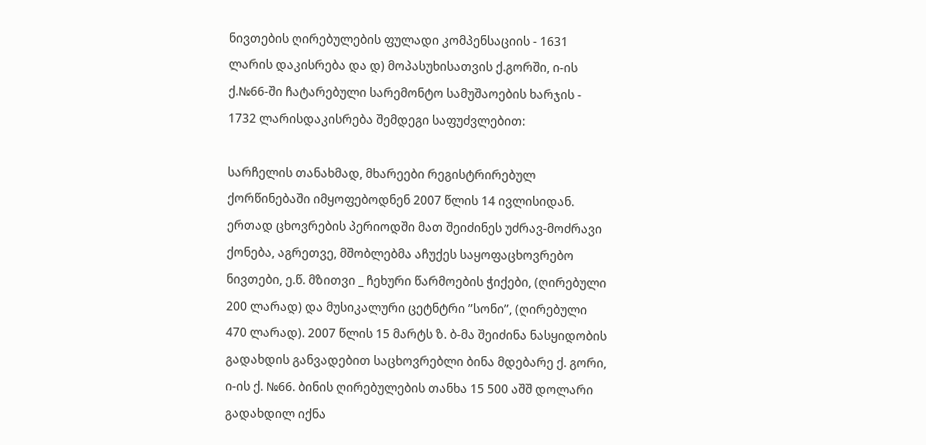ნივთების ღირებულების ფულადი კომპენსაციის - 1631 ლარის დაკისრება და დ) მოპასუხისათვის ქ.გორში, ი-ის ქ.№66-ში ჩატარებული სარემონტო სამუშაოების ხარჯის - 1732 ლარისდაკისრება შემდეგი საფუძვლებით:

სარჩელის თანახმად, მხარეები რეგისტრირებულ ქორწინებაში იმყოფებოდნენ 2007 წლის 14 ივლისიდან. ერთად ცხოვრების პერიოდში მათ შეიძინეს უძრავ-მოძრავი ქონება, აგრეთვე, მშობლებმა აჩუქეს საყოფაცხოვრებო ნივთები, ე.წ. მზითვი _ ჩეხური წარმოების ჭიქები, (ღირებული 200 ლარად) და მუსიკალური ცეტნტრი ”სონი”, (ღირებული 470 ლარად). 2007 წლის 15 მარტს ზ. ბ-მა შეიძინა ნასყიდობის გადახდის განვადებით საცხოვრებლი ბინა მდებარე ქ. გორი, ი-ის ქ. №66. ბინის ღირებულების თანხა 15 500 აშშ დოლარი გადახდილ იქნა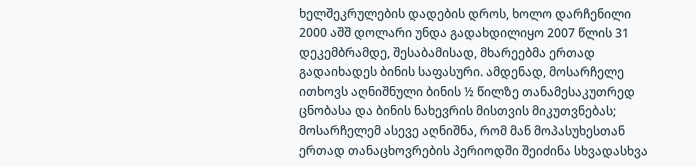ხელშეკრულების დადების დროს, ხოლო დარჩენილი 2000 აშშ დოლარი უნდა გადახდილიყო 2007 წლის 31 დეკემბრამდე, შესაბამისად, მხარეებმა ერთად გადაიხადეს ბინის საფასური. ამდენად, მოსარჩელე ითხოვს აღნიშნული ბინის ½ წილზე თანამესაკუთრედ ცნობასა და ბინის ნახევრის მისთვის მიკუთვნებას; მოსარჩელემ ასევე აღნიშნა, რომ მან მოპასუხესთან ერთად თანაცხოვრების პერიოდში შეიძინა სხვადასხვა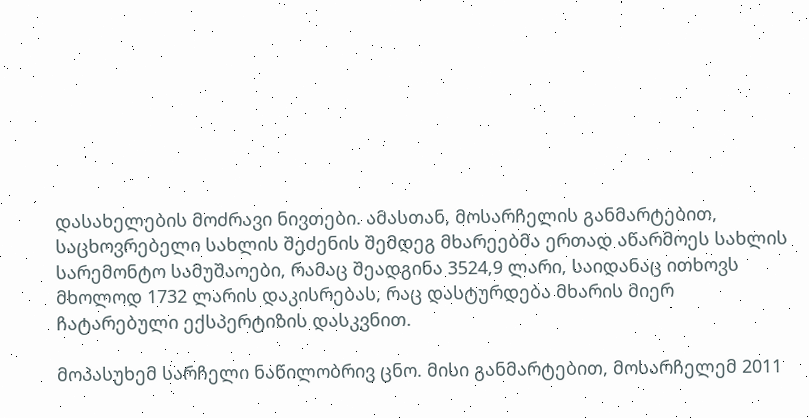დასახელების მოძრავი ნივთები. ამასთან, მოსარჩელის განმარტებით, საცხოვრებელი სახლის შეძენის შემდეგ მხარეებმა ერთად აწარმოეს სახლის სარემონტო სამუშაოები, რამაც შეადგინა 3524,9 ლარი, საიდანაც ითხოვს მხოლოდ 1732 ლარის დაკისრებას, რაც დასტურდება მხარის მიერ ჩატარებული ექსპერტიზის დასკვნით.

მოპასუხემ სარჩელი ნაწილობრივ ცნო. მისი განმარტებით, მოსარჩელემ 2011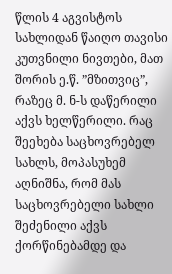წლის 4 აგვისტოს სახლიდან წაიღო თავისი კუთვნილი ნივთები, მათ შორის ე.წ. ”მზითვიც”, რაზეც მ. ნ-ს დაწერილი აქვს ხელწერილი. რაც შეეხება საცხოვრებელ სახლს, მოპასუხემ აღნიშნა, რომ მას საცხოვრებელი სახლი შეძენილი აქვს ქორწინებამდე და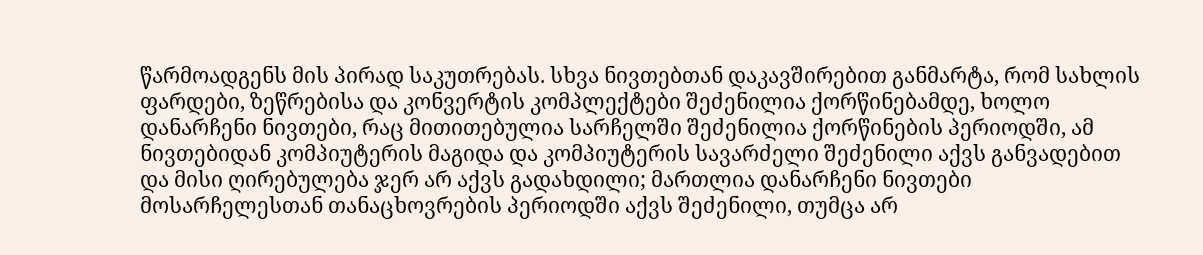წარმოადგენს მის პირად საკუთრებას. სხვა ნივთებთან დაკავშირებით განმარტა, რომ სახლის ფარდები, ზეწრებისა და კონვერტის კომპლექტები შეძენილია ქორწინებამდე, ხოლო დანარჩენი ნივთები, რაც მითითებულია სარჩელში შეძენილია ქორწინების პერიოდში, ამ ნივთებიდან კომპიუტერის მაგიდა და კომპიუტერის სავარძელი შეძენილი აქვს განვადებით და მისი ღირებულება ჯერ არ აქვს გადახდილი; მართლია დანარჩენი ნივთები მოსარჩელესთან თანაცხოვრების პერიოდში აქვს შეძენილი, თუმცა არ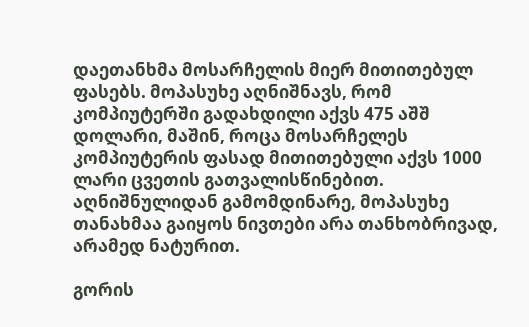დაეთანხმა მოსარჩელის მიერ მითითებულ ფასებს. მოპასუხე აღნიშნავს, რომ კომპიუტერში გადახდილი აქვს 475 აშშ დოლარი, მაშინ, როცა მოსარჩელეს კომპიუტერის ფასად მითითებული აქვს 1000 ლარი ცვეთის გათვალისწინებით. აღნიშნულიდან გამომდინარე, მოპასუხე თანახმაა გაიყოს ნივთები არა თანხობრივად, არამედ ნატურით.

გორის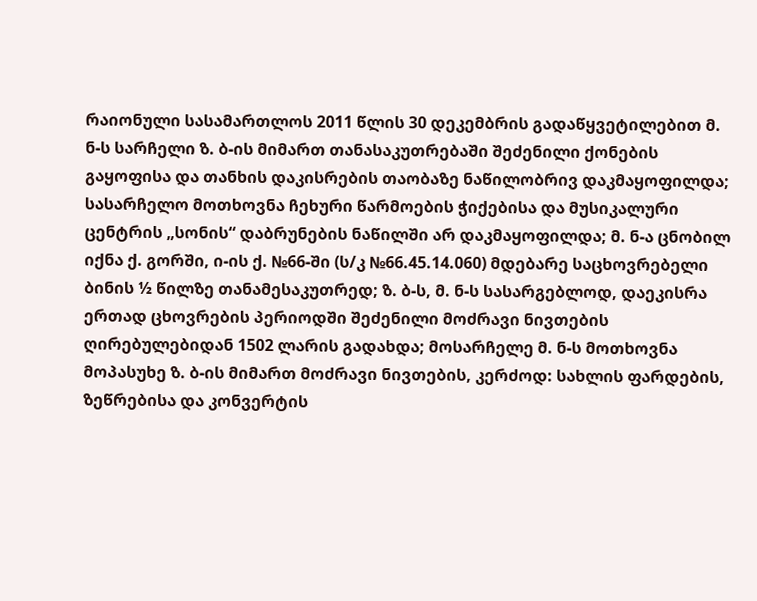რაიონული სასამართლოს 2011 წლის 30 დეკემბრის გადაწყვეტილებით მ. ნ-ს სარჩელი ზ. ბ-ის მიმართ თანასაკუთრებაში შეძენილი ქონების გაყოფისა და თანხის დაკისრების თაობაზე ნაწილობრივ დაკმაყოფილდა; სასარჩელო მოთხოვნა ჩეხური წარმოების ჭიქებისა და მუსიკალური ცენტრის „სონის“ დაბრუნების ნაწილში არ დაკმაყოფილდა; მ. ნ-ა ცნობილ იქნა ქ. გორში, ი-ის ქ. №66-ში (ს/კ №66.45.14.060) მდებარე საცხოვრებელი ბინის ½ წილზე თანამესაკუთრედ; ზ. ბ-ს, მ. ნ-ს სასარგებლოდ, დაეკისრა ერთად ცხოვრების პერიოდში შეძენილი მოძრავი ნივთების ღირებულებიდან 1502 ლარის გადახდა; მოსარჩელე მ. ნ-ს მოთხოვნა მოპასუხე ზ. ბ-ის მიმართ მოძრავი ნივთების, კერძოდ: სახლის ფარდების, ზეწრებისა და კონვერტის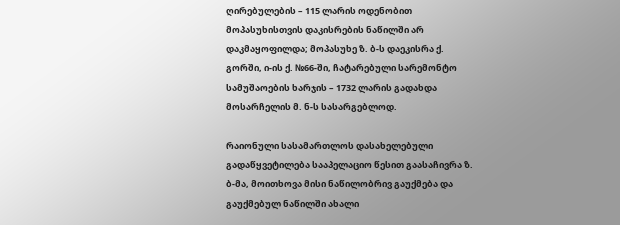ღირებულების – 115 ლარის ოდენობით მოპასუხისთვის დაკისრების ნაწილში არ დაკმაყოფილდა; მოპასუხე ზ. ბ-ს დაეკისრა ქ. გორში, ი-ის ქ. №66-ში, ჩატარებული სარემონტო სამუშაოების ხარჯის – 1732 ლარის გადახდა მოსარჩელის მ. ნ-ს სასარგებლოდ.

რაიონული სასამართლოს დასახელებული გადაწყვეტილება სააპელაციო წესით გაასაჩივრა ზ. ბ-მა, მოითხოვა მისი ნაწილობრივ გაუქმება და გაუქმებულ ნაწილში ახალი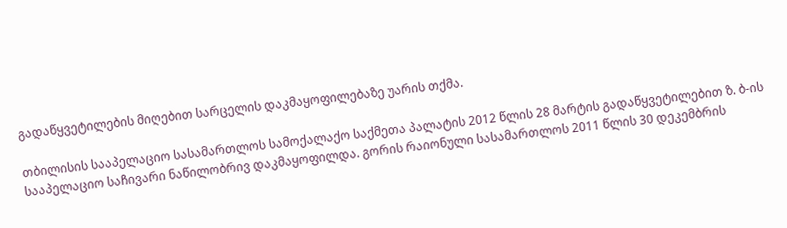გადაწყვეტილების მიღებით სარცელის დაკმაყოფილებაზე უარის თქმა.

თბილისის სააპელაციო სასამართლოს სამოქალაქო საქმეთა პალატის 2012 წლის 28 მარტის გადაწყვეტილებით ზ. ბ-ის სააპელაციო საჩივარი ნაწილობრივ დაკმაყოფილდა. გორის რაიონული სასამართლოს 2011 წლის 30 დეკემბრის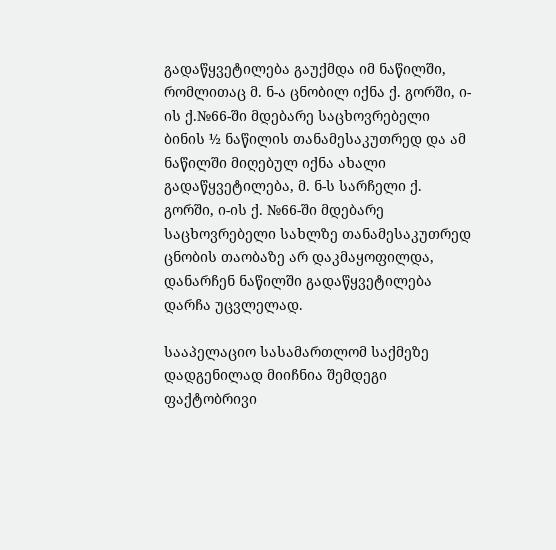გადაწყვეტილება გაუქმდა იმ ნაწილში, რომლითაც მ. ნ-ა ცნობილ იქნა ქ. გორში, ი-ის ქ.№66-ში მდებარე საცხოვრებელი ბინის ½ ნაწილის თანამესაკუთრედ და ამ ნაწილში მიღებულ იქნა ახალი გადაწყვეტილება, მ. ნ-ს სარჩელი ქ. გორში, ი-ის ქ. №66-ში მდებარე საცხოვრებელი სახლზე თანამესაკუთრედ ცნობის თაობაზე არ დაკმაყოფილდა, დანარჩენ ნაწილში გადაწყვეტილება დარჩა უცვლელად.

სააპელაციო სასამართლომ საქმეზე დადგენილად მიიჩნია შემდეგი ფაქტობრივი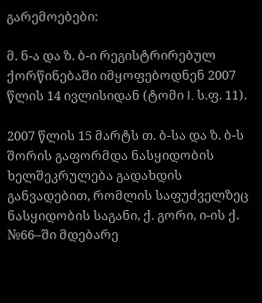გარემოებები:

მ. ნ-ა და ზ. ბ-ი რეგისტრირებულ ქორწინებაში იმყოფებოდნენ 2007 წლის 14 ივლისიდან (ტომი I. ს.ფ. 11).

2007 წლის 15 მარტს თ. ბ-სა და ზ. ბ-ს შორის გაფორმდა ნასყიდობის ხელშეკრულება გადახდის განვადებით, რომლის საფუძველზეც ნასყიდობის საგანი, ქ. გორი, ი-ის ქ. №66–ში მდებარე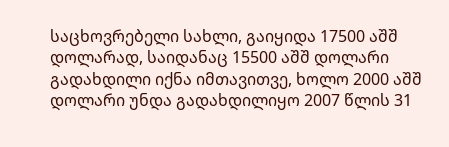საცხოვრებელი სახლი, გაიყიდა 17500 აშშ დოლარად, საიდანაც 15500 აშშ დოლარი გადახდილი იქნა იმთავითვე, ხოლო 2000 აშშ დოლარი უნდა გადახდილიყო 2007 წლის 31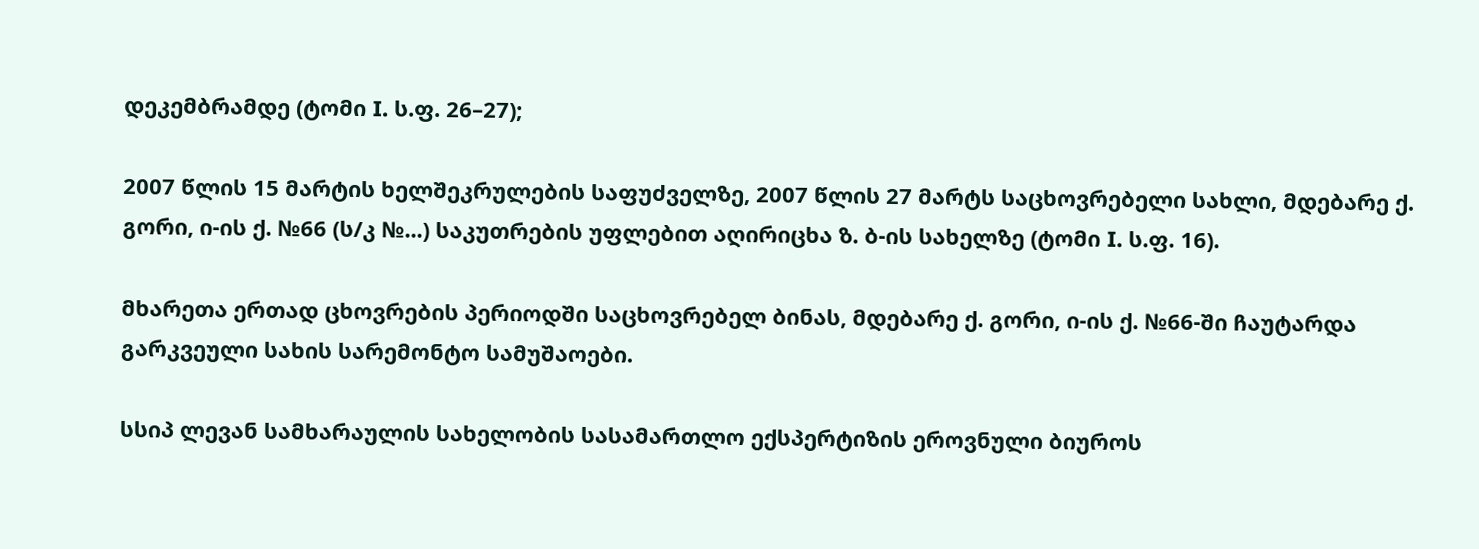დეკემბრამდე (ტომი I. ს.ფ. 26–27);

2007 წლის 15 მარტის ხელშეკრულების საფუძველზე, 2007 წლის 27 მარტს საცხოვრებელი სახლი, მდებარე ქ. გორი, ი-ის ქ. №66 (ს/კ №...) საკუთრების უფლებით აღირიცხა ზ. ბ-ის სახელზე (ტომი I. ს.ფ. 16).

მხარეთა ერთად ცხოვრების პერიოდში საცხოვრებელ ბინას, მდებარე ქ. გორი, ი-ის ქ. №66-ში ჩაუტარდა გარკვეული სახის სარემონტო სამუშაოები.

სსიპ ლევან სამხარაულის სახელობის სასამართლო ექსპერტიზის ეროვნული ბიუროს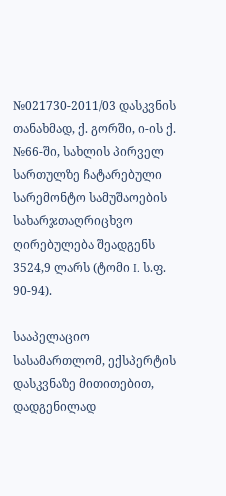№021730-2011/03 დასკვნის თანახმად, ქ. გორში, ი-ის ქ. №66-ში, სახლის პირველ სართულზე ჩატარებული სარემონტო სამუშაოების სახარჯთაღრიცხვო ღირებულება შეადგენს 3524,9 ლარს (ტომი I. ს.ფ. 90-94).

სააპელაციო სასამართლომ, ექსპერტის დასკვნაზე მითითებით, დადგენილად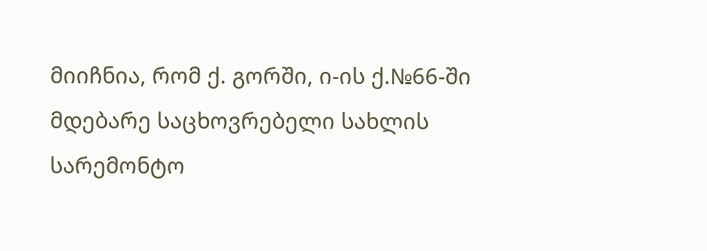მიიჩნია, რომ ქ. გორში, ი-ის ქ.№66-ში მდებარე საცხოვრებელი სახლის სარემონტო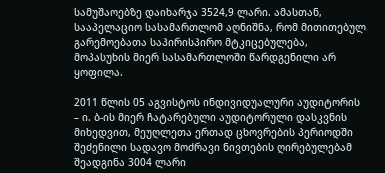სამუშაოებზე დაიხარჯა 3524,9 ლარი. ამასთან, სააპელაციო სასამართლომ აღნიშნა, რომ მითითებულ გარემოებათა საპირისპირო მტკიცებულება, მოპასუხის მიერ სასამართლოში წარდგენილი არ ყოფილა.

2011 წლის 05 აგვისტოს ინდივიდუალური აუდიტორის – ი. ბ-ის მიერ ჩატარებული აუდიტორული დასკვნის მიხედვით, მეუღლეთა ერთად ცხოვრების პერიოდში შეძენილი სადავო მოძრავი ნივთების ღირებულებამ შეადგინა 3004 ლარი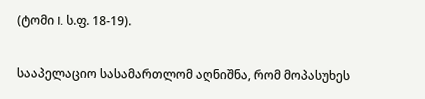(ტომი I. ს.ფ. 18-19).

სააპელაციო სასამართლომ აღნიშნა, რომ მოპასუხეს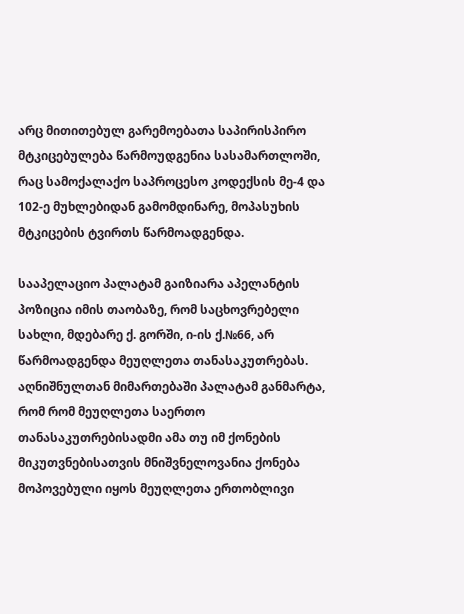არც მითითებულ გარემოებათა საპირისპირო მტკიცებულება წარმოუდგენია სასამართლოში, რაც სამოქალაქო საპროცესო კოდექსის მე-4 და 102-ე მუხლებიდან გამომდინარე, მოპასუხის მტკიცების ტვირთს წარმოადგენდა.

სააპელაციო პალატამ გაიზიარა აპელანტის პოზიცია იმის თაობაზე, რომ საცხოვრებელი სახლი, მდებარე ქ. გორში, ი-ის ქ.№66, არ წარმოადგენდა მეუღლეთა თანასაკუთრებას. აღნიშნულთან მიმართებაში პალატამ განმარტა, რომ რომ მეუღლეთა საერთო თანასაკუთრებისადმი ამა თუ იმ ქონების მიკუთვნებისათვის მნიშვნელოვანია ქონება მოპოვებული იყოს მეუღლეთა ერთობლივი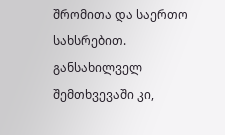შრომითა და საერთო სახსრებით. განსახილველ შემთხვევაში კი,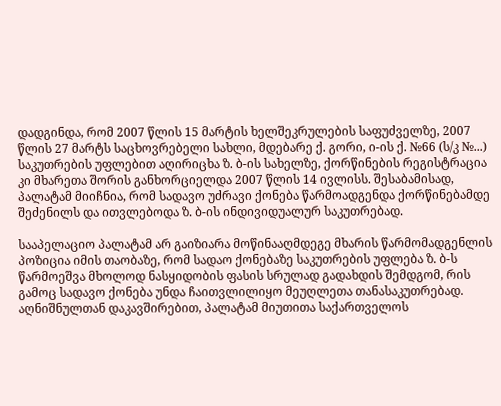დადგინდა, რომ 2007 წლის 15 მარტის ხელშეკრულების საფუძველზე, 2007 წლის 27 მარტს საცხოვრებელი სახლი, მდებარე ქ. გორი, ი-ის ქ. №66 (ს/კ №...) საკუთრების უფლებით აღირიცხა ზ. ბ-ის სახელზე, ქორწინების რეგისტრაცია კი მხარეთა შორის განხორციელდა 2007 წლის 14 ივლისს. შესაბამისად, პალატამ მიიჩნია, რომ სადავო უძრავი ქონება წარმოადგენდა ქორწინებამდე შეძენილს და ითვლებოდა ზ. ბ-ის ინდივიდუალურ საკუთრებად.

სააპელაციო პალატამ არ გაიზიარა მოწინააღმდეგე მხარის წარმომადგენლის პოზიცია იმის თაობაზე, რომ სადაო ქონებაზე საკუთრების უფლება ზ. ბ-ს წარმოეშვა მხოლოდ ნასყიდობის ფასის სრულად გადახდის შემდგომ, რის გამოც სადავო ქონება უნდა ჩაითვლილიყო მეუღლეთა თანასაკუთრებად. აღნიშნულთან დაკავშირებით, პალატამ მიუთითა საქართველოს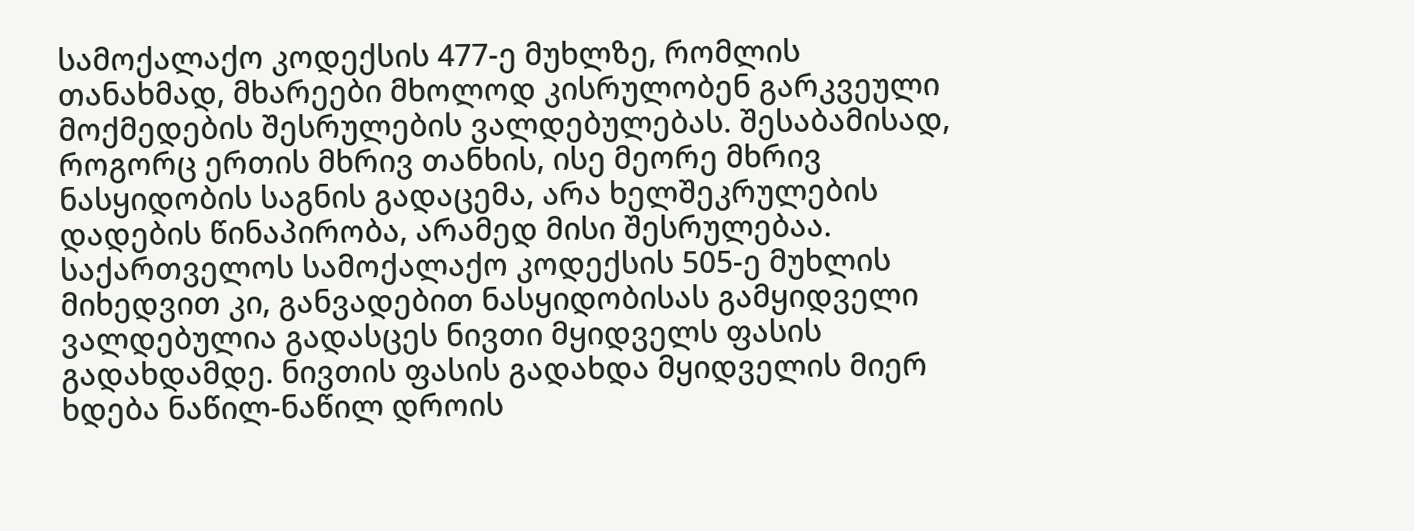სამოქალაქო კოდექსის 477-ე მუხლზე, რომლის თანახმად, მხარეები მხოლოდ კისრულობენ გარკვეული მოქმედების შესრულების ვალდებულებას. შესაბამისად, როგორც ერთის მხრივ თანხის, ისე მეორე მხრივ ნასყიდობის საგნის გადაცემა, არა ხელშეკრულების დადების წინაპირობა, არამედ მისი შესრულებაა. საქართველოს სამოქალაქო კოდექსის 505-ე მუხლის მიხედვით კი, განვადებით ნასყიდობისას გამყიდველი ვალდებულია გადასცეს ნივთი მყიდველს ფასის გადახდამდე. ნივთის ფასის გადახდა მყიდველის მიერ ხდება ნაწილ-ნაწილ დროის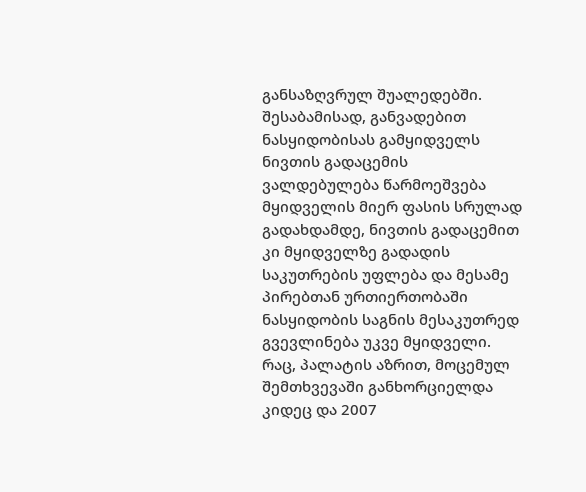განსაზღვრულ შუალედებში. შესაბამისად, განვადებით ნასყიდობისას გამყიდველს ნივთის გადაცემის ვალდებულება წარმოეშვება მყიდველის მიერ ფასის სრულად გადახდამდე, ნივთის გადაცემით კი მყიდველზე გადადის საკუთრების უფლება და მესამე პირებთან ურთიერთობაში ნასყიდობის საგნის მესაკუთრედ გვევლინება უკვე მყიდველი. რაც, პალატის აზრით, მოცემულ შემთხვევაში განხორციელდა კიდეც და 2007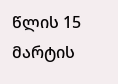წლის 15 მარტის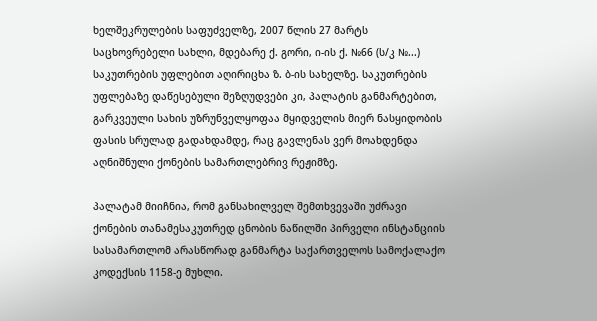ხელშეკრულების საფუძველზე, 2007 წლის 27 მარტს საცხოვრებელი სახლი, მდებარე ქ. გორი, ი-ის ქ. №66 (ს/კ №...) საკუთრების უფლებით აღირიცხა ზ. ბ-ის სახელზე. საკუთრების უფლებაზე დაწესებული შეზღუდვები კი, პალატის განმარტებით, გარკვეული სახის უზრუნველყოფაა მყიდველის მიერ ნასყიდობის ფასის სრულად გადახდამდე, რაც გავლენას ვერ მოახდენდა აღნიშნული ქონების სამართლებრივ რეჟიმზე.

პალატამ მიიჩნია, რომ განსახილველ შემთხვევაში უძრავი ქონების თანამესაკუთრედ ცნობის ნაწილში პირველი ინსტანციის სასამართლომ არასწორად განმარტა საქართველოს სამოქალაქო კოდექსის 1158-ე მუხლი.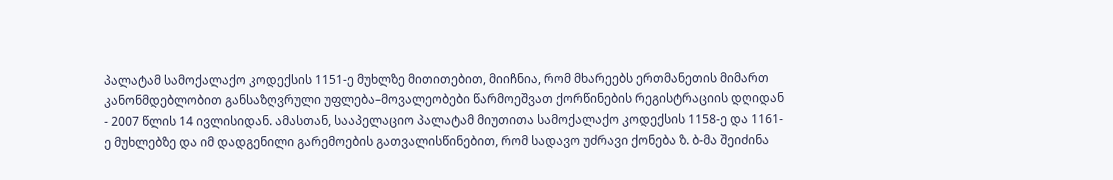პალატამ სამოქალაქო კოდექსის 1151-ე მუხლზე მითითებით, მიიჩნია, რომ მხარეებს ერთმანეთის მიმართ კანონმდებლობით განსაზღვრული უფლება–მოვალეობები წარმოეშვათ ქორწინების რეგისტრაციის დღიდან - 2007 წლის 14 ივლისიდან. ამასთან, სააპელაციო პალატამ მიუთითა სამოქალაქო კოდექსის 1158-ე და 1161-ე მუხლებზე და იმ დადგენილი გარემოების გათვალისწინებით, რომ სადავო უძრავი ქონება ზ. ბ-მა შეიძინა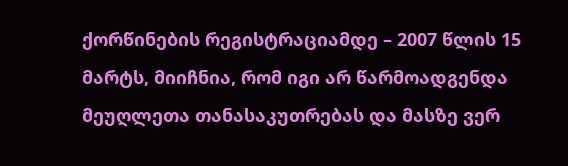ქორწინების რეგისტრაციამდე – 2007 წლის 15 მარტს, მიიჩნია, რომ იგი არ წარმოადგენდა მეუღლეთა თანასაკუთრებას და მასზე ვერ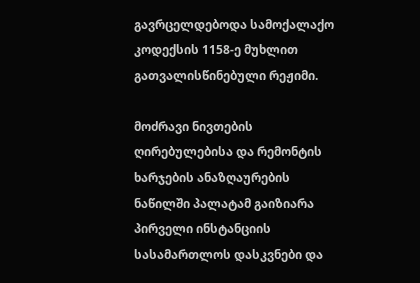გავრცელდებოდა სამოქალაქო კოდექსის 1158-ე მუხლით გათვალისწინებული რეჟიმი.

მოძრავი ნივთების ღირებულებისა და რემონტის ხარჯების ანაზღაურების ნაწილში პალატამ გაიზიარა პირველი ინსტანციის სასამართლოს დასკვნები და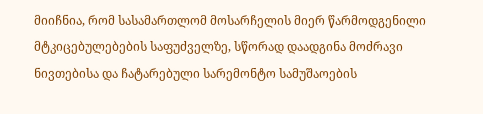მიიჩნია, რომ სასამართლომ მოსარჩელის მიერ წარმოდგენილი მტკიცებულებების საფუძველზე, სწორად დაადგინა მოძრავი ნივთებისა და ჩატარებული სარემონტო სამუშაოების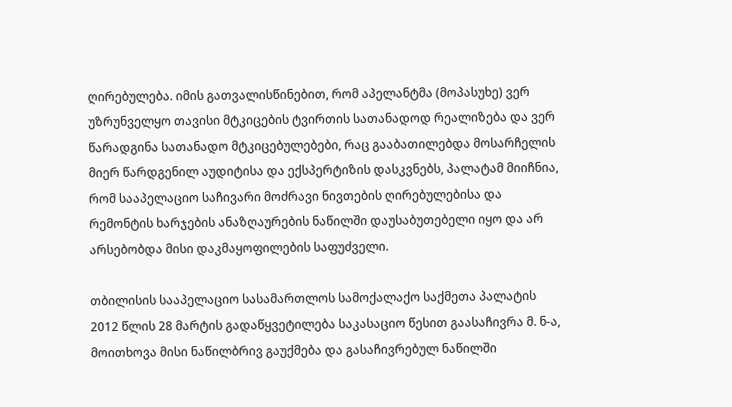ღირებულება. იმის გათვალისწინებით, რომ აპელანტმა (მოპასუხე) ვერ უზრუნველყო თავისი მტკიცების ტვირთის სათანადოდ რეალიზება და ვერ წარადგინა სათანადო მტკიცებულებები, რაც გააბათილებდა მოსარჩელის მიერ წარდგენილ აუდიტისა და ექსპერტიზის დასკვნებს, პალატამ მიიჩნია, რომ სააპელაციო საჩივარი მოძრავი ნივთების ღირებულებისა და რემონტის ხარჯების ანაზღაურების ნაწილში დაუსაბუთებელი იყო და არ არსებობდა მისი დაკმაყოფილების საფუძველი.

თბილისის სააპელაციო სასამართლოს სამოქალაქო საქმეთა პალატის 2012 წლის 28 მარტის გადაწყვეტილება საკასაციო წესით გაასაჩივრა მ. ნ-ა, მოითხოვა მისი ნაწილბრივ გაუქმება და გასაჩივრებულ ნაწილში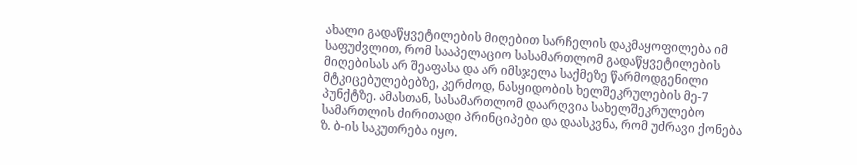ახალი გადაწყვეტილების მიღებით სარჩელის დაკმაყოფილება იმ საფუძვლით, რომ სააპელაციო სასამართლომ გადაწყვეტილების მიღებისას არ შეაფასა და არ იმსჯელა საქმეზე წარმოდგენილი მტკიცებულებებზე, კერძოდ, ნასყიდობის ხელშეკრულების მე-7 პუნქტზე. ამასთან, სასამართლომ დაარღვია სახელშეკრულებო სამართლის ძირითადი პრინციპები და დაასკვნა, რომ უძრავი ქონება ზ. ბ-ის საკუთრება იყო.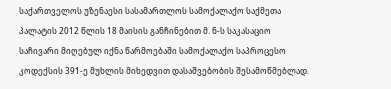საქართველოს უზენაესი სასამართლოს სამოქალაქო საქმეთა პალატის 2012 წლის 18 მაისის განჩინებით მ. ნ-ს საკასაციო საჩივარი მიღებულ იქნა წარმოებაში სამოქალაქო საპროცესო კოდექსის 391-ე მუხლის მიხედვით დასაშვებობის შესამოწმებლად.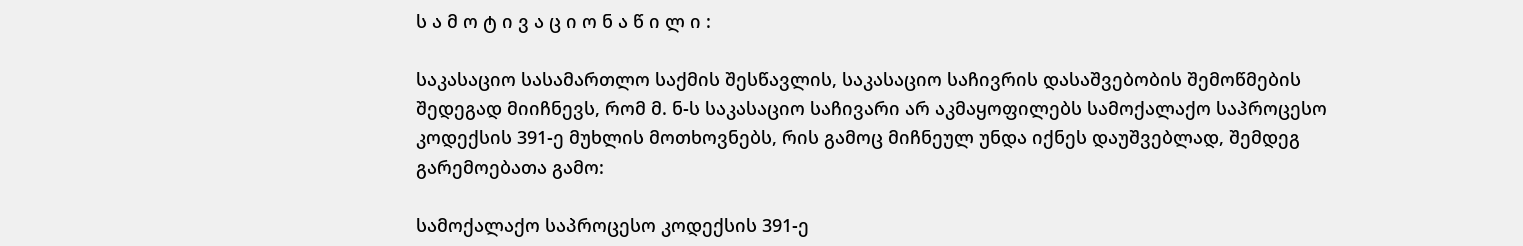ს ა მ ო ტ ი ვ ა ც ი ო ნ ა წ ი ლ ი :

საკასაციო სასამართლო საქმის შესწავლის, საკასაციო საჩივრის დასაშვებობის შემოწმების შედეგად მიიჩნევს, რომ მ. ნ-ს საკასაციო საჩივარი არ აკმაყოფილებს სამოქალაქო საპროცესო კოდექსის 391-ე მუხლის მოთხოვნებს, რის გამოც მიჩნეულ უნდა იქნეს დაუშვებლად, შემდეგ გარემოებათა გამო:

სამოქალაქო საპროცესო კოდექსის 391-ე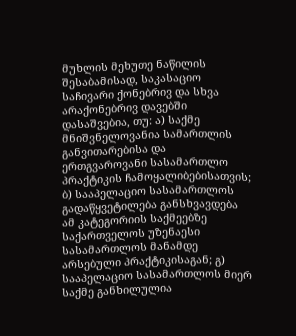მუხლის მეხუთე ნაწილის შესაბამისად, საკასაციო საჩივარი ქონებრივ და სხვა არაქონებრივ დავებში დასაშვებია, თუ: ა) საქმე მნიშვნელოვანია სამართლის განვითარებისა და ერთგვაროვანი სასამართლო პრაქტიკის ჩამოყალიბებისათვის; ბ) სააპელაციო სასამართლოს გადაწყვეტილება განსხვავდება ამ კატეგორიის საქმეებზე საქართველოს უზენაესი სასამართლოს მანამდე არსებული პრაქტიკისაგან; გ) სააპელაციო სასამართლოს მიერ საქმე განხილულია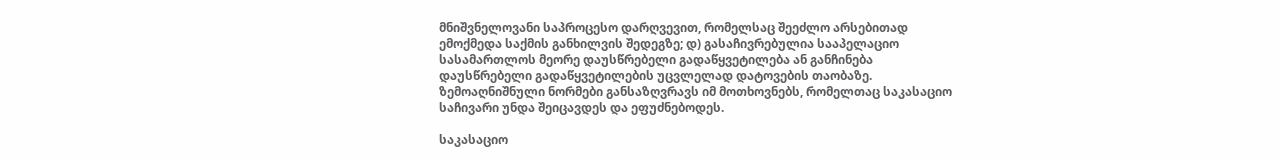მნიშვნელოვანი საპროცესო დარღვევით, რომელსაც შეეძლო არსებითად ემოქმედა საქმის განხილვის შედეგზე; დ) გასაჩივრებულია სააპელაციო სასამართლოს მეორე დაუსწრებელი გადაწყვეტილება ან განჩინება დაუსწრებელი გადაწყვეტილების უცვლელად დატოვების თაობაზე. ზემოაღნიშნული ნორმები განსაზღვრავს იმ მოთხოვნებს, რომელთაც საკასაციო საჩივარი უნდა შეიცავდეს და ეფუძნებოდეს.

საკასაციო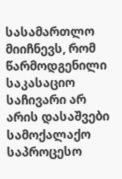სასამართლო მიიჩნევს, რომ წარმოდგენილი საკასაციო საჩივარი არ არის დასაშვები სამოქალაქო საპროცესო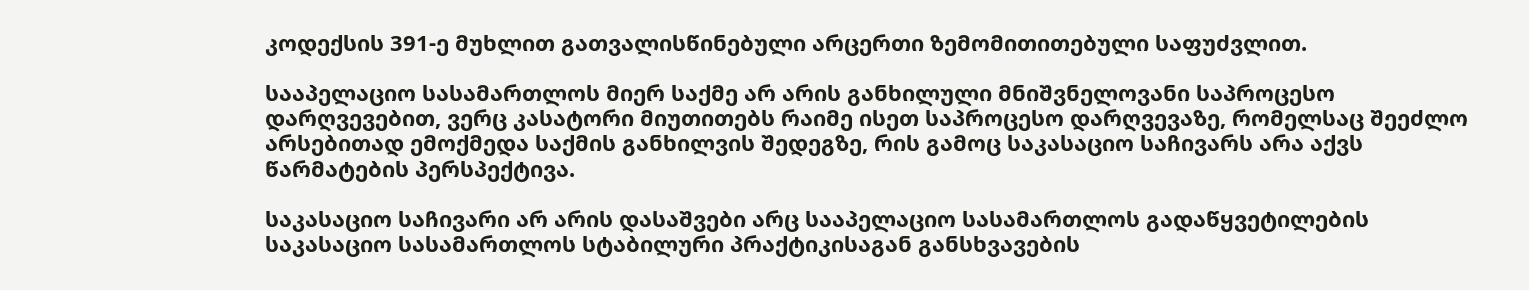კოდექსის 391-ე მუხლით გათვალისწინებული არცერთი ზემომითითებული საფუძვლით.

სააპელაციო სასამართლოს მიერ საქმე არ არის განხილული მნიშვნელოვანი საპროცესო დარღვევებით, ვერც კასატორი მიუთითებს რაიმე ისეთ საპროცესო დარღვევაზე, რომელსაც შეეძლო არსებითად ემოქმედა საქმის განხილვის შედეგზე, რის გამოც საკასაციო საჩივარს არა აქვს წარმატების პერსპექტივა.

საკასაციო საჩივარი არ არის დასაშვები არც სააპელაციო სასამართლოს გადაწყვეტილების საკასაციო სასამართლოს სტაბილური პრაქტიკისაგან განსხვავების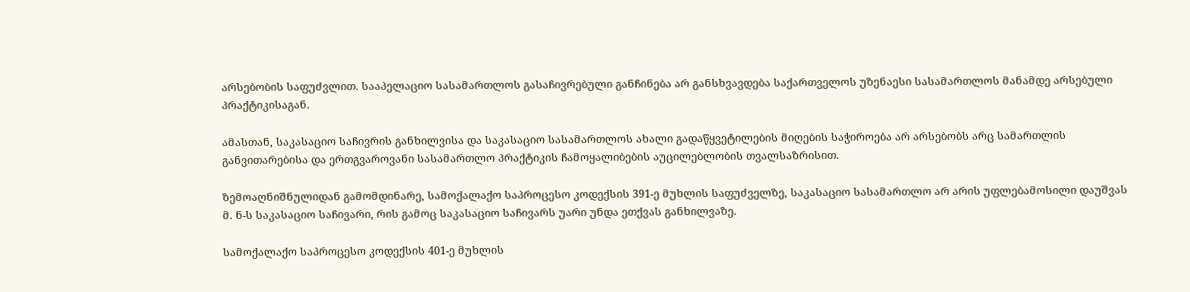არსებობის საფუძვლით. სააპელაციო სასამართლოს გასაჩივრებული განჩინება არ განსხვავდება საქართველოს უზენაესი სასამართლოს მანამდე არსებული პრაქტიკისაგან.

ამასთან, საკასაციო საჩივრის განხილვისა და საკასაციო სასამართლოს ახალი გადაწყვეტილების მიღების საჭიროება არ არსებობს არც სამართლის განვითარებისა და ერთგვაროვანი სასამართლო პრაქტიკის ჩამოყალიბების აუცილებლობის თვალსაზრისით.

ზემოაღნიშნულიდან გამომდინარე, სამოქალაქო საპროცესო კოდექსის 391-ე მუხლის საფუძველზე, საკასაციო სასამართლო არ არის უფლებამოსილი დაუშვას მ. ნ-ს საკასაციო საჩივარი, რის გამოც საკასაციო საჩივარს უარი უნდა ეთქვას განხილვაზე.

სამოქალაქო საპროცესო კოდექსის 401-ე მუხლის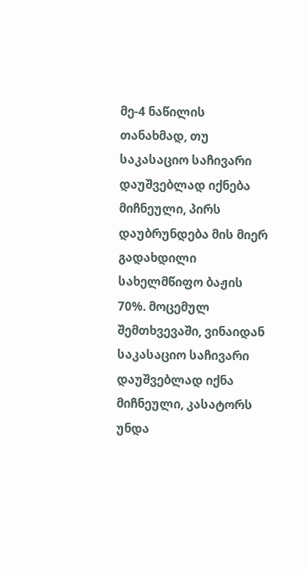მე-4 ნაწილის თანახმად, თუ საკასაციო საჩივარი დაუშვებლად იქნება მიჩნეული, პირს დაუბრუნდება მის მიერ გადახდილი სახელმწიფო ბაჟის 70%. მოცემულ შემთხვევაში, ვინაიდან საკასაციო საჩივარი დაუშვებლად იქნა მიჩნეული, კასატორს უნდა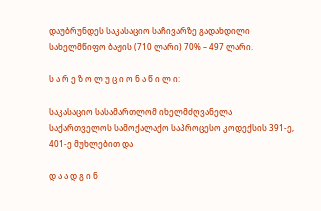დაუბრუნდეს საკასაციო საჩივარზე გადახდილი სახელმწიფო ბაჟის (710 ლარი) 70% – 497 ლარი.

ს ა რ ე ზ ო ლ უ ც ი ო ნ ა წ ი ლ ი:

საკასაციო სასამართლომ იხელმძღვანელა საქართველოს სამოქალაქო საპროცესო კოდექსის 391-ე, 401-ე მუხლებით და

დ ა ა დ გ ი ნ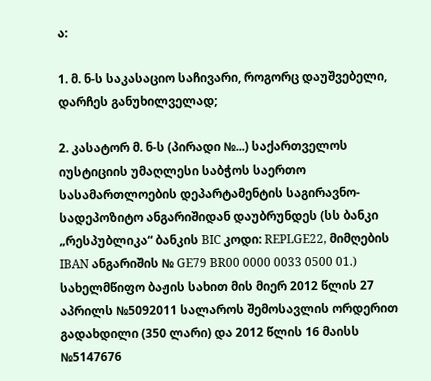ა:

1. მ. ნ-ს საკასაციო საჩივარი, როგორც დაუშვებელი, დარჩეს განუხილველად;

2. კასატორ მ. ნ-ს (პირადი №...) საქართველოს იუსტიციის უმაღლესი საბჭოს საერთო სასამართლოების დეპარტამენტის საგირავნო-სადეპოზიტო ანგარიშიდან დაუბრუნდეს (სს ბანკი „რესპუბლიკა“ ბანკის BIC კოდი: REPLGE22, მიმღების IBAN ანგარიშის № GE79 BR00 0000 0033 0500 01.) სახელმწიფო ბაჟის სახით მის მიერ 2012 წლის 27 აპრილს №5092011 სალაროს შემოსავლის ორდერით გადახდილი (350 ლარი) და 2012 წლის 16 მაისს №5147676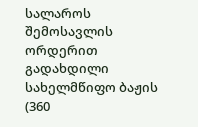სალაროს შემოსავლის ორდერით გადახდილი სახელმწიფო ბაჟის (360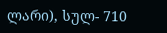ლარი), სულ- 710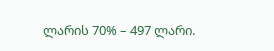ლარის 70% – 497 ლარი.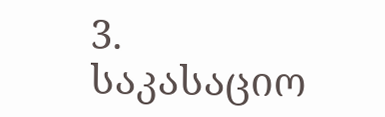3. საკასაციო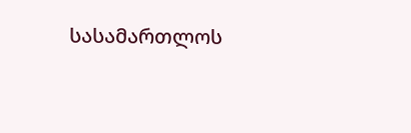სასამართლოს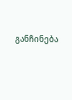განჩინება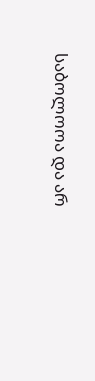საბოლოოა და არ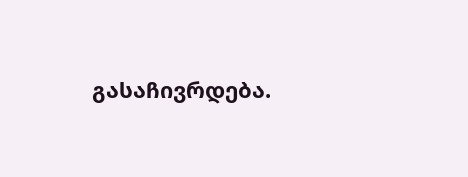გასაჩივრდება.